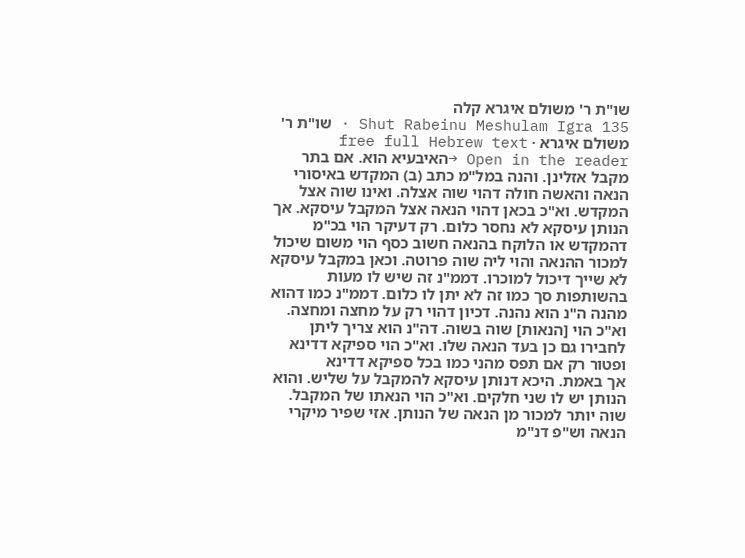שו"ת ר' משולם איגרא קלה
Shut Rabeinu Meshulam Igra 135 · שו"ת ר' משולם איגרא · free full Hebrew text
Open in the reader →האיבעיא הוא. אם בתר מקבל אזלינן. והנה במל"מ כתב (ב) המקדש באיסורי הנאה והאשה חולה דהוי שוה אצלה. ואינו שוה אצל המקדש. וא"כ בכאן דהוי הנאה אצל המקבל עיסקא. אך הנותן עיסקא לא נחסר כלום. רק דעיקר הוי בכ"מ דהמקדש או הלוקח בהנאה חשוב כסף הוי משום שיכול למכור ההנאה והוי ליה שוה פרוטה. וכאן במקבל עיסקא לא שייך דיכול למוכרו. דממ"נ זה שיש לו מעות בהשותפות סך כמו זה לא יתן לו כלום. דממ"נ כמו דהוא מהנה ה"נ הוא נהנה. דכיון דהוי רק על מחצה ומחצה. וא"כ הוי [הנאות] שוה בשוה. דה"נ הוא צריך ליתן לחבירו גם כן בעד הנאה שלו. וא"כ הוי ספיקא דדינא ופטור רק אם תפס מהני כמו בכל ספיקא דדינא
אך באמת. היכא דנותן עיסקא להמקבל על שליש. והוא הנותן יש לו שני חלקים. וא"כ הוי הנאתו של המקבל. שוה יותר למכור מן הנאה של הנותן. אזי שפיר מיקרי הנאה וש"פ דנ"מ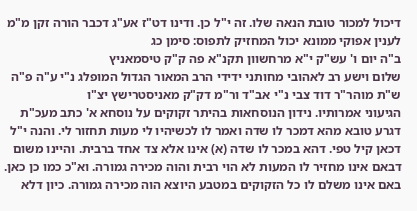דיכול למכור טובת הנאה שלו. זה י"ל כן. ודינו דט"ז אע"ג דכבר הורה זקן מ"מ לענין אפוקי ממונא יכול המחזיק לתפוס: סימן כג
ב"ה יום ו' עש"ק י"א מרחשוון תקנ"א פה ק"ק טיסמאניץ
שלום וישע רב לאהובי מחותני ידידי הרב המאור הגדול המופלג נ"י ע"ה פ"ה ש"ת מוהר"ר דוד צבי נ"י אב"ד ור"מ דק"ק מאניסטרישץ יצ"ו
הגיעוני אמרותיו. נידון הנוסחאות בהיתר זקוקים על נוסחא א' כתב מעכ"ת דגרע טובא מהא דמכר לו שדה ואמר לו לכשיהיו לי מעות תחזור לי. והנה י"ל דכאן קיל טפי. דהא במכר לו שדה (א) אינו אלא צד אחד ברבית. והיינו משום דבאם אינו מחזיר לו המעות לא הוי רבית והוה מכירה גמורה. וא"כ כמו כן כאן. באם אינו משלם לו כל הזקוקים במטבע היוצא הוה מכירה גמורה. כיון דלא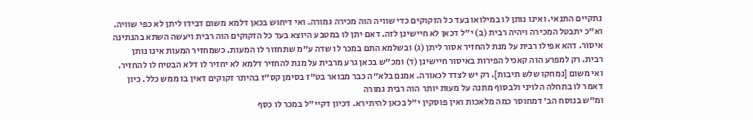נתקיים התנאי. ואינו נותן לו במילואו בעד כל הזקוקים כדי שוויה הוה מכירה גמורה. ואי דיחוש בכאן דלמא משום דבידו ליתן לא כפי שוויה. וא"כ יתבטל המכירה ויהיה רבית (ב) י"ל דכאן לא חיישינן לזה. דאם יתן לו במטבע היוצא בעד כל הזקוקים הוה רבית ויעשה השתא בהנתינה איסור. דהא אפילו רבית על מנת להחזיר אסור ליתן (ג) ובשלמא התם במכר לו שדה ע"מ שתחזור לו המעות. כשמחזיר המעות אינו נותן רבית. רק למפרע הוה קאכיל הפירות באיסור חיישינן (ד) ומכ"ש בכאן גרע מרבית על מנת להחזיר דלמא לא יחזיר לו דלא הבטיח לו להחזיר. ואי משום [נמחקו שלש תיבות]. רק יש לצדד לכאורה. אמנם בלא"ה כבר מבואר בט"ז בסימן קס"ז בהיתר זקוקים דאין בו ממש כלל. כיון דאמר לו בתחלה הלויני ולבסוף מתנה על מעות יותר הוה רבית גמורה
ומ"ש בנוסח הב' דמחוסר כמה מלאכות ואין פוסקין י"ל בכאן להיתירא. דכיון דקיי"ל במכר לו כסף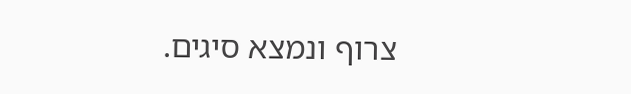צרוף ונמצא סיגים.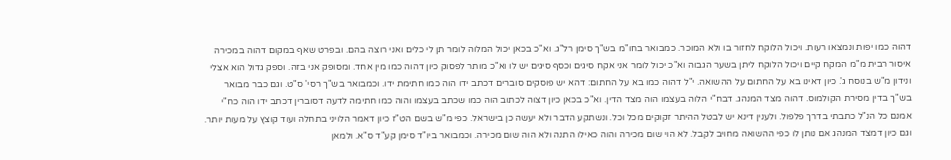דהוה כמו יפות ונמצאו רעות. ויכול הלוקח לחזור בו ולא המוכר. כמבואר בחו"מ בש"ך סימן רל"ג. וא"כ בכאן יכול המלוה לומר תן לי כלים ואני רוצה בהם. ובפרט שאף במקום דהוה במכירה איסור רבית מ"מ המקח קיים ויכול הלוקח ליתן בשער הגבוה וא"כ יכול לומר אני אקח סיגים וכסף סיגים יש לו וא"כ מותר לפסוק כיון דהוה כמו מין אחד. ומסופק אני בזה. וספק גדול הוא אצלי
ונידון מ"ש בנוסח ג'. כיון דאינו בא על החתום על ההשואה. י"ל דהוה כמו בא על החתום: דהא יש פוסקים סוברים דכתב ידו הוה כמו חתימת ידו. וכמבואר בש"ך רסי' ס"ט. וגם כבר מבואר בש"ך בדין מסירת הקולמוס. דהוה מצד המנהג. דבח"י הלוה בעצמו הוה מצד הדין. וא"כ בכאן כיון דצוה לכתוב הוה כמו שכתב בעצמו והוה כמו חתימה לדעה דסוברין דכתב ידו הוה כח"י
אמנם כל הנ"ל כתבתי בדרך פלפול. ולענין דינא יש לבטל ההיתר זקוקים מכל וכל. ונשתקע הדבר ולא יעשה כן בישראל. כפי מ"ש בשם הט"ז כיון דאמר הלויני בתחלה ועוד קוצץ על מעות יותר. וגם כיון דמצד המנהג אם נותן לו כפי ההשואה מחויב לקבל. לא הוי שום מכירה והוה כאילו התנה ולא הוה שום מכירה. וכמבואר ביו"ד סימן קע"ד ס"א. ולמאן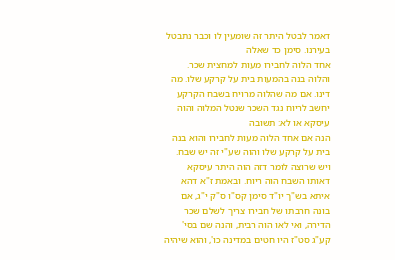דאמר לבטל היתר זה שומעין לו וכבר נתבטל בעירנו. סימן כד שאלה
אחד הלוה לחבירו מעות למחצית שכר. והלוה בנה בהמעות בית על קרקע שלו. מה דינו. אם מה שהלוה מרויח בשבח הקרקע יחשב לריוח נגד השכר שנטל המלוה והוה עיסקא או לא: תשובה
הנה אם אחד הלוה מעות לחבירו והוא בנה בית על קרקע שלו והוה שע"י זה יש שבח. ויש שרוצה לומר דזה הוה היתר עיסקא דאותו השבח הוה ריוח. ובאמת ז"א דהא איתא בש"ך יו"ד סימן קס"ו ס"ק י"ג, אם בונה חרבתו של חבירו צריך לשלם שכר הדירה, ואי לאו הוה רבית, והנה שם בסי' קע"ג סט"ז היו חטים במדינה כו', והוא שיהיה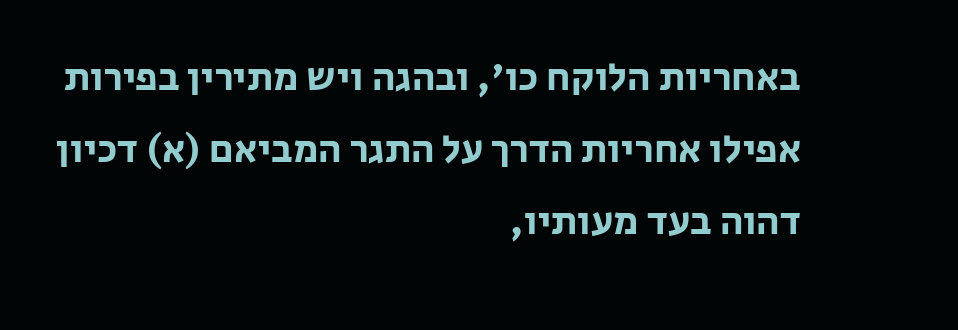באחריות הלוקח כו', ובהגה ויש מתירין בפירות אפילו אחריות הדרך על התגר המביאם (א) דכיון דהוה בעד מעותיו,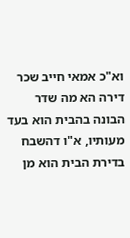וא"כ אמאי חייב שכר דירה הא מה שדר הבונה בהבית הוא בעד מעותיו, א"ו דהשבח בדירת הבית הוא מן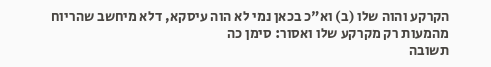הקרקע והוה שלו (ב) וא"כ בכאן נמי לא הוה עיסקא, דלא מיחשב שהריוח מהמעות רק מקרקע שלו ואסור: סימן כה
תשובה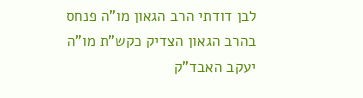לבן דודתי הרב הגאון מו"ה פנחס בהרב הגאון הצדיק כקש"ת מו"ה יעקב האבד"ק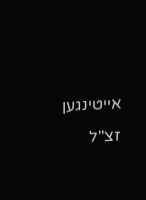אייטינגען זצ"ל